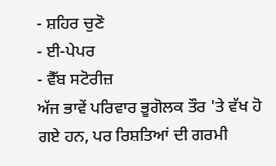- ਸ਼ਹਿਰ ਚੁਣੋ
- ਈ-ਪੇਪਰ
- ਵੈੱਬ ਸਟੋਰੀਜ਼
ਅੱਜ ਭਾਵੇਂ ਪਰਿਵਾਰ ਭੂਗੋਲਕ ਤੌਰ 'ਤੇ ਵੱਖ ਹੋ ਗਏ ਹਨ, ਪਰ ਰਿਸ਼ਤਿਆਂ ਦੀ ਗਰਮੀ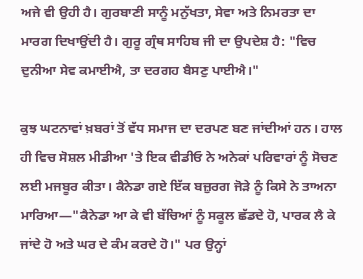ਅਜੇ ਵੀ ਉਹੀ ਹੈ। ਗੁਰਬਾਣੀ ਸਾਨੂੰ ਮਨੁੱਖਤਾ, ਸੇਵਾ ਅਤੇ ਨਿਮਰਤਾ ਦਾ ਮਾਰਗ ਦਿਖਾਉਂਦੀ ਹੈ। ਗੁਰੂ ਗ੍ਰੰਥ ਸਾਹਿਬ ਜੀ ਦਾ ਉਪਦੇਸ਼ ਹੈ: "ਵਿਚ ਦੁਨੀਆ ਸੇਵ ਕਮਾਈਐ, ਤਾ ਦਰਗਹ ਬੈਸਣੁ ਪਾਈਐ।"

ਕੁਝ ਘਟਨਾਵਾਂ ਖ਼ਬਰਾਂ ਤੋਂ ਵੱਧ ਸਮਾਜ ਦਾ ਦਰਪਣ ਬਣ ਜਾਂਦੀਆਂ ਹਨ। ਹਾਲ ਹੀ ਵਿਚ ਸੋਸ਼ਲ ਮੀਡੀਆ 'ਤੇ ਇਕ ਵੀਡੀਓ ਨੇ ਅਨੇਕਾਂ ਪਰਿਵਾਰਾਂ ਨੂੰ ਸੋਚਣ ਲਈ ਮਜਬੂਰ ਕੀਤਾ। ਕੈਨੇਡਾ ਗਏ ਇੱਕ ਬਜ਼ੁਰਗ ਜੋੜੇ ਨੂੰ ਕਿਸੇ ਨੇ ਤਾਅਨਾ ਮਾਰਿਆ—"ਕੈਨੇਡਾ ਆ ਕੇ ਵੀ ਬੱਚਿਆਂ ਨੂੰ ਸਕੂਲ ਛੱਡਦੇ ਹੋ, ਪਾਰਕ ਲੈ ਕੇ ਜਾਂਦੇ ਹੋ ਅਤੇ ਘਰ ਦੇ ਕੰਮ ਕਰਦੇ ਹੋ।" ਪਰ ਉਨ੍ਹਾਂ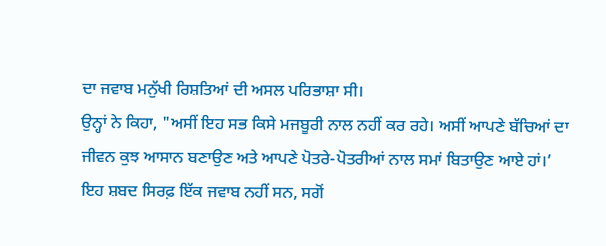ਦਾ ਜਵਾਬ ਮਨੁੱਖੀ ਰਿਸ਼ਤਿਆਂ ਦੀ ਅਸਲ ਪਰਿਭਾਸ਼ਾ ਸੀ।
ਉਨ੍ਹਾਂ ਨੇ ਕਿਹਾ, "ਅਸੀਂ ਇਹ ਸਭ ਕਿਸੇ ਮਜਬੂਰੀ ਨਾਲ ਨਹੀਂ ਕਰ ਰਹੇ। ਅਸੀਂ ਆਪਣੇ ਬੱਚਿਆਂ ਦਾ ਜੀਵਨ ਕੁਝ ਆਸਾਨ ਬਣਾਉਣ ਅਤੇ ਆਪਣੇ ਪੋਤਰੇ-ਪੋਤਰੀਆਂ ਨਾਲ ਸਮਾਂ ਬਿਤਾਉਣ ਆਏ ਹਾਂ।’ ਇਹ ਸ਼ਬਦ ਸਿਰਫ਼ ਇੱਕ ਜਵਾਬ ਨਹੀਂ ਸਨ, ਸਗੋਂ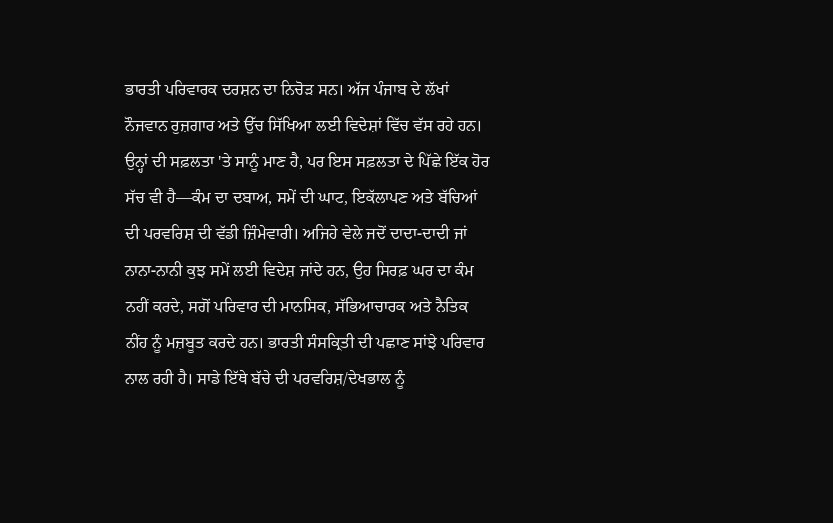ਭਾਰਤੀ ਪਰਿਵਾਰਕ ਦਰਸ਼ਨ ਦਾ ਨਿਚੋੜ ਸਨ। ਅੱਜ ਪੰਜਾਬ ਦੇ ਲੱਖਾਂ ਨੌਜਵਾਨ ਰੁਜ਼ਗਾਰ ਅਤੇ ਉੱਚ ਸਿੱਖਿਆ ਲਈ ਵਿਦੇਸ਼ਾਂ ਵਿੱਚ ਵੱਸ ਰਹੇ ਹਨ।
ਉਨ੍ਹਾਂ ਦੀ ਸਫ਼ਲਤਾ 'ਤੇ ਸਾਨੂੰ ਮਾਣ ਹੈ, ਪਰ ਇਸ ਸਫ਼ਲਤਾ ਦੇ ਪਿੱਛੇ ਇੱਕ ਹੋਰ ਸੱਚ ਵੀ ਹੈ—ਕੰਮ ਦਾ ਦਬਾਅ, ਸਮੇਂ ਦੀ ਘਾਟ, ਇਕੱਲਾਪਣ ਅਤੇ ਬੱਚਿਆਂ ਦੀ ਪਰਵਰਿਸ਼ ਦੀ ਵੱਡੀ ਜ਼ਿੰਮੇਵਾਰੀ। ਅਜਿਹੇ ਵੇਲੇ ਜਦੋਂ ਦਾਦਾ-ਦਾਦੀ ਜਾਂ ਨਾਨਾ-ਨਾਨੀ ਕੁਝ ਸਮੇਂ ਲਈ ਵਿਦੇਸ਼ ਜਾਂਦੇ ਹਨ, ਉਹ ਸਿਰਫ਼ ਘਰ ਦਾ ਕੰਮ ਨਹੀਂ ਕਰਦੇ, ਸਗੋਂ ਪਰਿਵਾਰ ਦੀ ਮਾਨਸਿਕ, ਸੱਭਿਆਚਾਰਕ ਅਤੇ ਨੈਤਿਕ ਨੀਂਹ ਨੂੰ ਮਜ਼ਬੂਤ ਕਰਦੇ ਹਨ। ਭਾਰਤੀ ਸੰਸਕ੍ਰਿਤੀ ਦੀ ਪਛਾਣ ਸਾਂਝੇ ਪਰਿਵਾਰ ਨਾਲ ਰਹੀ ਹੈ। ਸਾਡੇ ਇੱਥੇ ਬੱਚੇ ਦੀ ਪਰਵਰਿਸ਼/ਦੇਖਭਾਲ ਨੂੰ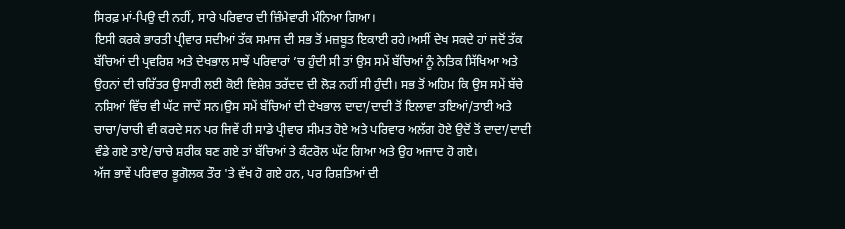ਸਿਰਫ਼ ਮਾਂ-ਪਿਉ ਦੀ ਨਹੀਂ, ਸਾਰੇ ਪਰਿਵਾਰ ਦੀ ਜ਼ਿੰਮੇਵਾਰੀ ਮੰਨਿਆ ਗਿਆ।
ਇਸੀ ਕਰਕੇ ਭਾਰਤੀ ਪ੍ਰੀਵਾਰ ਸਦੀਆਂ ਤੱਕ ਸਮਾਜ ਦੀ ਸਭ ਤੋਂ ਮਜ਼ਬੂਤ ਇਕਾਈ ਰਹੇ।ਅਸੀਂ ਦੇਖ ਸਕਦੇ ਹਾਂ ਜਦੋਂ ਤੱਕ ਬੱਚਿਆਂ ਦੀ ਪ੍ਰਵਰਿਸ਼ ਅਤੇ ਦੇਖਭਾਲ ਸਾਝੇਂ ਪਰਿਵਾਰਾਂ ’ਚ ਹੁੰਦੀ ਸੀ ਤਾਂ ਉਸ ਸਮੇਂ ਬੱਚਿਆਂ ਨੂੰ ਨੇਤਿਕ ਸਿੱਖਿਆ ਅਤੇ ਉਹਨਾਂ ਦੀ ਚਰਿੱਤਰ ਉਸਾਰੀ ਲਈ ਕੋਈ ਵਿਸ਼ੇਸ਼ ਤਰੱਦਦ ਦੀ ਲੋੜ ਨਹੀਂ ਸੀ ਹੁੰਦੀ। ਸਭ ਤੋਂ ਅਹਿਮ ਕਿ ਉਸ ਸਮੇਂ ਬੱਚੇ ਨਸ਼ਿਆਂ ਵਿੱਚ ਵੀ ਘੱਟ ਜਾਦੇਂ ਸਨ।ਉਸ ਸਮੇਂ ਬੱਚਿਆਂ ਦੀ ਦੇਖਭਾਲ ਦਾਦਾ/ਦਾਦੀ ਤੋਂ ਇਲਾਵਾ ਤਇਆਂ/ਤਾਈ ਅਤੇ ਚਾਚਾ/ਚਾਚੀ ਵੀ ਕਰਦੇ ਸਨ ਪਰ ਜਿਵੇਂ ਹੀ ਸਾਡੇ ਪ੍ਰੀਵਾਰ ਸੀਮਤ ਹੋਏ ਅਤੇ ਪਰਿਵਾਰ ਅਲੱਗ ਹੋਏ ਉਦੋਂ ਤੋਂ ਦਾਦਾ/ਦਾਦੀ ਵੰਡੇ ਗਏ ਤਾਏ/ਚਾਚੇ ਸ਼ਰੀਕ ਬਣ ਗਏ ਤਾਂ ਬੱਚਿਆਂ ਤੇ ਕੰਟਰੋਲ ਘੱਟ ਗਿਆ ਅਤੇ ਉਹ ਅਜਾਦ ਹੋ ਗਏ।
ਅੱਜ ਭਾਵੇਂ ਪਰਿਵਾਰ ਭੂਗੋਲਕ ਤੌਰ 'ਤੇ ਵੱਖ ਹੋ ਗਏ ਹਨ, ਪਰ ਰਿਸ਼ਤਿਆਂ ਦੀ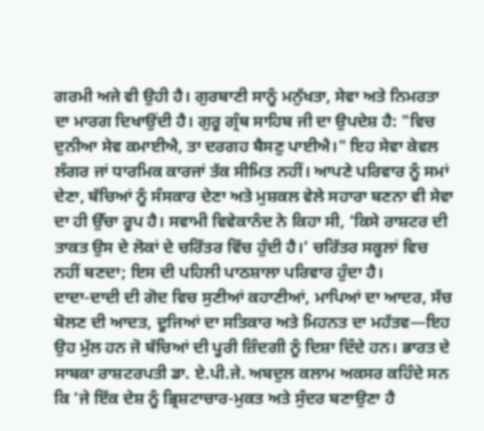ਗਰਮੀ ਅਜੇ ਵੀ ਉਹੀ ਹੈ। ਗੁਰਬਾਣੀ ਸਾਨੂੰ ਮਨੁੱਖਤਾ, ਸੇਵਾ ਅਤੇ ਨਿਮਰਤਾ ਦਾ ਮਾਰਗ ਦਿਖਾਉਂਦੀ ਹੈ। ਗੁਰੂ ਗ੍ਰੰਥ ਸਾਹਿਬ ਜੀ ਦਾ ਉਪਦੇਸ਼ ਹੈ: "ਵਿਚ ਦੁਨੀਆ ਸੇਵ ਕਮਾਈਐ, ਤਾ ਦਰਗਹ ਬੈਸਣੁ ਪਾਈਐ।" ਇਹ ਸੇਵਾ ਕੇਵਲ ਲੰਗਰ ਜਾਂ ਧਾਰਮਿਕ ਕਾਰਜਾਂ ਤੱਕ ਸੀਮਿਤ ਨਹੀਂ। ਆਪਣੇ ਪਰਿਵਾਰ ਨੂੰ ਸਮਾਂ ਦੇਣਾ, ਬੱਚਿਆਂ ਨੂੰ ਸੰਸਕਾਰ ਦੇਣਾ ਅਤੇ ਮੁਸ਼ਕਲ ਵੇਲੇ ਸਹਾਰਾ ਬਣਨਾ ਵੀ ਸੇਵਾ ਦਾ ਹੀ ਉੱਚਾ ਰੂਪ ਹੈ। ਸਵਾਮੀ ਵਿਵੇਕਾਨੰਦ ਨੇ ਕਿਹਾ ਸੀ, ‘ਕਿਸੇ ਰਾਸ਼ਟਰ ਦੀ ਤਾਕਤ ਉਸ ਦੇ ਲੋਕਾਂ ਦੇ ਚਰਿੱਤਰ ਵਿੱਚ ਹੁੰਦੀ ਹੈ।’ ਚਰਿੱਤਰ ਸਕੂਲਾਂ ਵਿਚ ਨਹੀਂ ਬਣਦਾ; ਇਸ ਦੀ ਪਹਿਲੀ ਪਾਠਸ਼ਾਲਾ ਪਰਿਵਾਰ ਹੁੰਦਾ ਹੈ।
ਦਾਦਾ-ਦਾਦੀ ਦੀ ਗੋਦ ਵਿਚ ਸੁਣੀਆਂ ਕਹਾਣੀਆਂ, ਮਾਪਿਆਂ ਦਾ ਆਦਰ, ਸੱਚ ਬੋਲਣ ਦੀ ਆਦਤ, ਦੂਜਿਆਂ ਦਾ ਸਤਿਕਾਰ ਅਤੇ ਮਿਹਨਤ ਦਾ ਮਹੱਤਵ—ਇਹ ਉਹ ਮੁੱਲ ਹਨ ਜੋ ਬੱਚਿਆਂ ਦੀ ਪੂਰੀ ਜ਼ਿੰਦਗੀ ਨੂੰ ਦਿਸ਼ਾ ਦਿੰਦੇ ਹਨ। ਭਾਰਤ ਦੇ ਸਾਬਕਾ ਰਾਸ਼ਟਰਪਤੀ ਡਾ. ਏ.ਪੀ.ਜੇ. ਅਬਦੁਲ ਕਲਾਮ ਅਕਸਰ ਕਹਿੰਦੇ ਸਨ ਕਿ ‘ਜੇ ਇੱਕ ਦੇਸ਼ ਨੂੰ ਭ੍ਰਿਸ਼ਟਾਚਾਰ-ਮੁਕਤ ਅਤੇ ਸੁੰਦਰ ਬਣਾਉਣਾ ਹੈ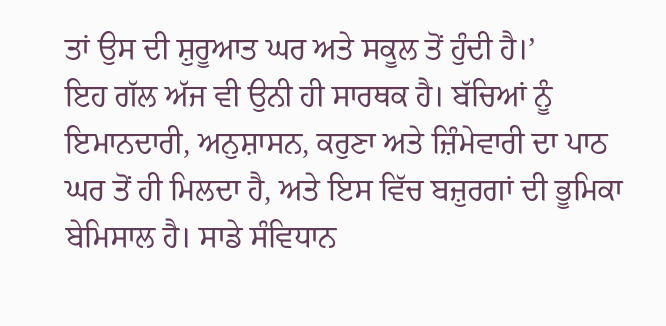ਤਾਂ ਉਸ ਦੀ ਸ਼ੁਰੂਆਤ ਘਰ ਅਤੇ ਸਕੂਲ ਤੋਂ ਹੁੰਦੀ ਹੈ।’
ਇਹ ਗੱਲ ਅੱਜ ਵੀ ਉਨੀ ਹੀ ਸਾਰਥਕ ਹੈ। ਬੱਚਿਆਂ ਨੂੰ ਇਮਾਨਦਾਰੀ, ਅਨੁਸ਼ਾਸਨ, ਕਰੁਣਾ ਅਤੇ ਜ਼ਿੰਮੇਵਾਰੀ ਦਾ ਪਾਠ ਘਰ ਤੋਂ ਹੀ ਮਿਲਦਾ ਹੈ, ਅਤੇ ਇਸ ਵਿੱਚ ਬਜ਼ੁਰਗਾਂ ਦੀ ਭੂਮਿਕਾ ਬੇਮਿਸਾਲ ਹੈ। ਸਾਡੇ ਸੰਵਿਧਾਨ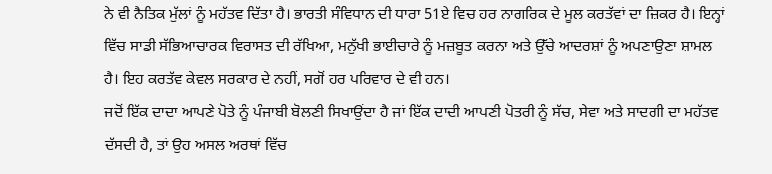ਨੇ ਵੀ ਨੈਤਿਕ ਮੁੱਲਾਂ ਨੂੰ ਮਹੱਤਵ ਦਿੱਤਾ ਹੈ। ਭਾਰਤੀ ਸੰਵਿਧਾਨ ਦੀ ਧਾਰਾ 51ਏ ਵਿਚ ਹਰ ਨਾਗਰਿਕ ਦੇ ਮੂਲ ਕਰਤੱਵਾਂ ਦਾ ਜ਼ਿਕਰ ਹੈ। ਇਨ੍ਹਾਂ ਵਿੱਚ ਸਾਡੀ ਸੱਭਿਆਚਾਰਕ ਵਿਰਾਸਤ ਦੀ ਰੱਖਿਆ, ਮਨੁੱਖੀ ਭਾਈਚਾਰੇ ਨੂੰ ਮਜ਼ਬੂਤ ਕਰਨਾ ਅਤੇ ਉੱਚੇ ਆਦਰਸ਼ਾਂ ਨੂੰ ਅਪਣਾਉਣਾ ਸ਼ਾਮਲ ਹੈ। ਇਹ ਕਰਤੱਵ ਕੇਵਲ ਸਰਕਾਰ ਦੇ ਨਹੀਂ, ਸਗੋਂ ਹਰ ਪਰਿਵਾਰ ਦੇ ਵੀ ਹਨ।
ਜਦੋਂ ਇੱਕ ਦਾਦਾ ਆਪਣੇ ਪੋਤੇ ਨੂੰ ਪੰਜਾਬੀ ਬੋਲਣੀ ਸਿਖਾਉਂਦਾ ਹੈ ਜਾਂ ਇੱਕ ਦਾਦੀ ਆਪਣੀ ਪੋਤਰੀ ਨੂੰ ਸੱਚ, ਸੇਵਾ ਅਤੇ ਸਾਦਗੀ ਦਾ ਮਹੱਤਵ ਦੱਸਦੀ ਹੈ, ਤਾਂ ਉਹ ਅਸਲ ਅਰਥਾਂ ਵਿੱਚ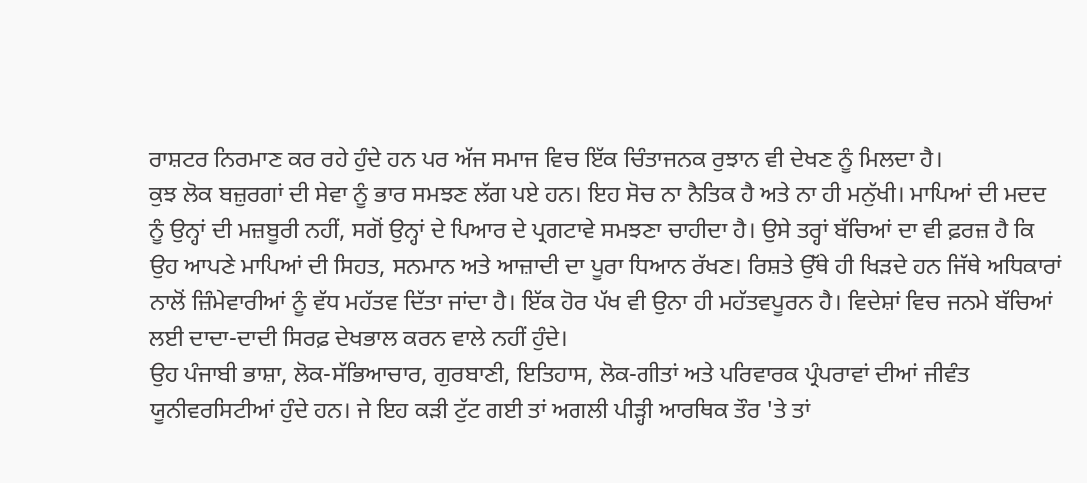ਰਾਸ਼ਟਰ ਨਿਰਮਾਣ ਕਰ ਰਹੇ ਹੁੰਦੇ ਹਨ ਪਰ ਅੱਜ ਸਮਾਜ ਵਿਚ ਇੱਕ ਚਿੰਤਾਜਨਕ ਰੁਝਾਨ ਵੀ ਦੇਖਣ ਨੂੰ ਮਿਲਦਾ ਹੈ।
ਕੁਝ ਲੋਕ ਬਜ਼ੁਰਗਾਂ ਦੀ ਸੇਵਾ ਨੂੰ ਭਾਰ ਸਮਝਣ ਲੱਗ ਪਏ ਹਨ। ਇਹ ਸੋਚ ਨਾ ਨੈਤਿਕ ਹੈ ਅਤੇ ਨਾ ਹੀ ਮਨੁੱਖੀ। ਮਾਪਿਆਂ ਦੀ ਮਦਦ ਨੂੰ ਉਨ੍ਹਾਂ ਦੀ ਮਜ਼ਬੂਰੀ ਨਹੀਂ, ਸਗੋਂ ਉਨ੍ਹਾਂ ਦੇ ਪਿਆਰ ਦੇ ਪ੍ਰਗਟਾਵੇ ਸਮਝਣਾ ਚਾਹੀਦਾ ਹੈ। ਉਸੇ ਤਰ੍ਹਾਂ ਬੱਚਿਆਂ ਦਾ ਵੀ ਫ਼ਰਜ਼ ਹੈ ਕਿ ਉਹ ਆਪਣੇ ਮਾਪਿਆਂ ਦੀ ਸਿਹਤ, ਸਨਮਾਨ ਅਤੇ ਆਜ਼ਾਦੀ ਦਾ ਪੂਰਾ ਧਿਆਨ ਰੱਖਣ। ਰਿਸ਼ਤੇ ਉੱਥੇ ਹੀ ਖਿੜਦੇ ਹਨ ਜਿੱਥੇ ਅਧਿਕਾਰਾਂ ਨਾਲੋਂ ਜ਼ਿੰਮੇਵਾਰੀਆਂ ਨੂੰ ਵੱਧ ਮਹੱਤਵ ਦਿੱਤਾ ਜਾਂਦਾ ਹੈ। ਇੱਕ ਹੋਰ ਪੱਖ ਵੀ ਉਨਾ ਹੀ ਮਹੱਤਵਪੂਰਨ ਹੈ। ਵਿਦੇਸ਼ਾਂ ਵਿਚ ਜਨਮੇ ਬੱਚਿਆਂ ਲਈ ਦਾਦਾ-ਦਾਦੀ ਸਿਰਫ਼ ਦੇਖਭਾਲ ਕਰਨ ਵਾਲੇ ਨਹੀਂ ਹੁੰਦੇ।
ਉਹ ਪੰਜਾਬੀ ਭਾਸ਼ਾ, ਲੋਕ-ਸੱਭਿਆਚਾਰ, ਗੁਰਬਾਣੀ, ਇਤਿਹਾਸ, ਲੋਕ-ਗੀਤਾਂ ਅਤੇ ਪਰਿਵਾਰਕ ਪ੍ਰੰਪਰਾਵਾਂ ਦੀਆਂ ਜੀਵੰਤ ਯੂਨੀਵਰਸਿਟੀਆਂ ਹੁੰਦੇ ਹਨ। ਜੇ ਇਹ ਕੜੀ ਟੁੱਟ ਗਈ ਤਾਂ ਅਗਲੀ ਪੀੜ੍ਹੀ ਆਰਥਿਕ ਤੌਰ 'ਤੇ ਤਾਂ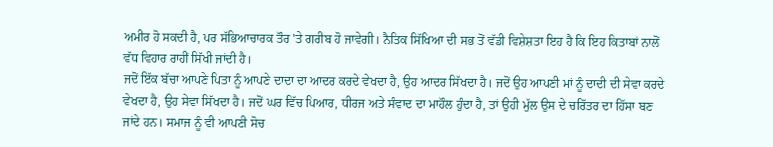ਅਮੀਰ ਹੋ ਸਕਦੀ ਹੈ, ਪਰ ਸੱਭਿਆਚਾਰਕ ਤੌਰ 'ਤੇ ਗਰੀਬ ਹੋ ਜਾਵੇਗੀ। ਨੈਤਿਕ ਸਿੱਖਿਆ ਦੀ ਸਭ ਤੋਂ ਵੱਡੀ ਵਿਸ਼ੇਸ਼ਤਾ ਇਹ ਹੈ ਕਿ ਇਹ ਕਿਤਾਬਾਂ ਨਾਲੋਂ ਵੱਧ ਵਿਹਾਰ ਰਾਹੀਂ ਸਿੱਖੀ ਜਾਂਦੀ ਹੈ।
ਜਦੋਂ ਇੱਕ ਬੱਚਾ ਆਪਣੇ ਪਿਤਾ ਨੂੰ ਆਪਣੇ ਦਾਦਾ ਦਾ ਆਦਰ ਕਰਦੇ ਵੇਖਦਾ ਹੈ, ਉਹ ਆਦਰ ਸਿੱਖਦਾ ਹੈ। ਜਦੋਂ ਉਹ ਆਪਣੀ ਮਾਂ ਨੂੰ ਦਾਦੀ ਦੀ ਸੇਵਾ ਕਰਦੇ ਵੇਖਦਾ ਹੈ, ਉਹ ਸੇਵਾ ਸਿੱਖਦਾ ਹੈ। ਜਦੋਂ ਘਰ ਵਿੱਚ ਪਿਆਰ, ਧੀਰਜ ਅਤੇ ਸੰਵਾਦ ਦਾ ਮਾਹੌਲ ਹੁੰਦਾ ਹੈ, ਤਾਂ ਉਹੀ ਮੁੱਲ ਉਸ ਦੇ ਚਰਿੱਤਰ ਦਾ ਹਿੱਸਾ ਬਣ ਜਾਂਦੇ ਹਨ। ਸਮਾਜ ਨੂੰ ਵੀ ਆਪਣੀ ਸੋਚ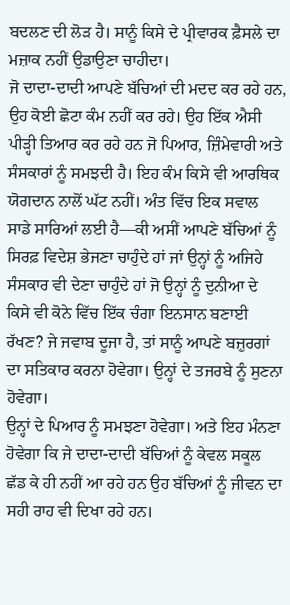ਬਦਲਣ ਦੀ ਲੋੜ ਹੈ। ਸਾਨੂੰ ਕਿਸੇ ਦੇ ਪ੍ਰੀਵਾਰਕ ਫ਼ੈਸਲੇ ਦਾ ਮਜ਼ਾਕ ਨਹੀਂ ਉਡਾਉਣਾ ਚਾਹੀਦਾ।
ਜੋ ਦਾਦਾ-ਦਾਦੀ ਆਪਣੇ ਬੱਚਿਆਂ ਦੀ ਮਦਦ ਕਰ ਰਹੇ ਹਨ, ਉਹ ਕੋਈ ਛੋਟਾ ਕੰਮ ਨਹੀਂ ਕਰ ਰਹੇ। ਉਹ ਇੱਕ ਐਸੀ ਪੀੜ੍ਹੀ ਤਿਆਰ ਕਰ ਰਹੇ ਹਨ ਜੋ ਪਿਆਰ, ਜ਼ਿੰਮੇਵਾਰੀ ਅਤੇ ਸੰਸਕਾਰਾਂ ਨੂੰ ਸਮਝਦੀ ਹੈ। ਇਹ ਕੰਮ ਕਿਸੇ ਵੀ ਆਰਥਿਕ ਯੋਗਦਾਨ ਨਾਲੋਂ ਘੱਟ ਨਹੀਂ। ਅੰਤ ਵਿੱਚ ਇਕ ਸਵਾਲ ਸਾਡੇ ਸਾਰਿਆਂ ਲਈ ਹੈ—ਕੀ ਅਸੀਂ ਆਪਣੇ ਬੱਚਿਆਂ ਨੂੰ ਸਿਰਫ਼ ਵਿਦੇਸ਼ ਭੇਜਣਾ ਚਾਹੁੰਦੇ ਹਾਂ ਜਾਂ ਉਨ੍ਹਾਂ ਨੂੰ ਅਜਿਹੇ ਸੰਸਕਾਰ ਵੀ ਦੇਣਾ ਚਾਹੁੰਦੇ ਹਾਂ ਜੋ ਉਨ੍ਹਾਂ ਨੂੰ ਦੁਨੀਆ ਦੇ ਕਿਸੇ ਵੀ ਕੋਨੇ ਵਿੱਚ ਇੱਕ ਚੰਗਾ ਇਨਸਾਨ ਬਣਾਈ ਰੱਖਣ? ਜੇ ਜਵਾਬ ਦੂਜਾ ਹੈ, ਤਾਂ ਸਾਨੂੰ ਆਪਣੇ ਬਜ਼ੁਰਗਾਂ ਦਾ ਸਤਿਕਾਰ ਕਰਨਾ ਹੋਵੇਗਾ। ਉਨ੍ਹਾਂ ਦੇ ਤਜਰਬੇ ਨੂੰ ਸੁਣਨਾ ਹੋਵੇਗਾ।
ਉਨ੍ਹਾਂ ਦੇ ਪਿਆਰ ਨੂੰ ਸਮਝਣਾ ਹੋਵੇਗਾ। ਅਤੇ ਇਹ ਮੰਨਣਾ ਹੋਵੇਗਾ ਕਿ ਜੇ ਦਾਦਾ-ਦਾਦੀ ਬੱਚਿਆਂ ਨੂੰ ਕੇਵਲ ਸਕੂਲ ਛੱਡ ਕੇ ਹੀ ਨਹੀਂ ਆ ਰਹੇ ਹਨ ਉਹ ਬੱਚਿਆਂ ਨੂੰ ਜੀਵਨ ਦਾ ਸਹੀ ਰਾਹ ਵੀ ਦਿਖਾ ਰਹੇ ਹਨ।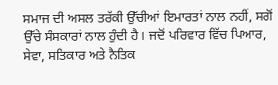ਸਮਾਜ ਦੀ ਅਸਲ ਤਰੱਕੀ ਉੱਚੀਆਂ ਇਮਾਰਤਾਂ ਨਾਲ ਨਹੀਂ, ਸਗੋਂ ਉੱਚੇ ਸੰਸਕਾਰਾਂ ਨਾਲ ਹੁੰਦੀ ਹੈ। ਜਦੋਂ ਪਰਿਵਾਰ ਵਿੱਚ ਪਿਆਰ, ਸੇਵਾ, ਸਤਿਕਾਰ ਅਤੇ ਨੈਤਿਕ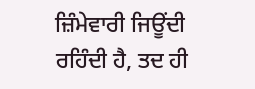ਜ਼ਿੰਮੇਵਾਰੀ ਜਿਊਂਦੀ ਰਹਿੰਦੀ ਹੈ, ਤਦ ਹੀ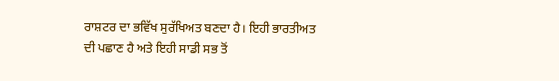ਰਾਸ਼ਟਰ ਦਾ ਭਵਿੱਖ ਸੁਰੱਖਿਅਤ ਬਣਦਾ ਹੈ। ਇਹੀ ਭਾਰਤੀਅਤ ਦੀ ਪਛਾਣ ਹੈ ਅਤੇ ਇਹੀ ਸਾਡੀ ਸਭ ਤੋਂ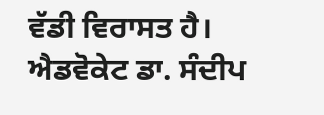ਵੱਡੀ ਵਿਰਾਸਤ ਹੈ।
ਐਡਵੋਕੇਟ ਡਾ. ਸੰਦੀਪ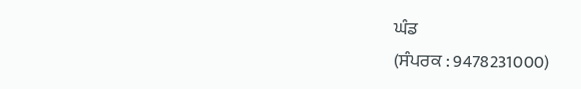ਘੰਡ
(ਸੰਪਰਕ : 9478231000)